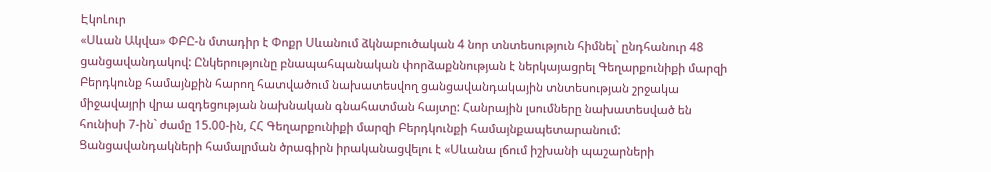ԷկոԼուր
«Սևան Ակվա» ՓԲԸ-ն մտադիր է Փոքր Սևանում ձկնաբուծական 4 նոր տնտեսություն հիմնել` ընդհանուր 48 ցանցավանդակով: Ընկերությունը բնապահպանական փորձաքննության է ներկայացրել Գեղարքունիքի մարզի Բերդկունք համայնքին հարող հատվածում նախատեսվող ցանցավանդակային տնտեսության շրջակա միջավայրի վրա ազդեցության նախնական գնահատման հայտը: Հանրային լսումները նախատեսված են հունիսի 7-ին` ժամը 15.00-ին, ՀՀ Գեղարքունիքի մարզի Բերդկունքի համայնքապետարանում:
Ցանցավանդակների համալրման ծրագիրն իրականացվելու է «Սևանա լճում իշխանի պաշարների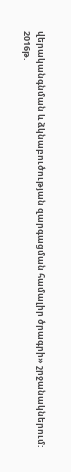վերականգնման և ձկնաբուծության զարգացման համալիր ծրագրի» շրջանակներում:
2016թ.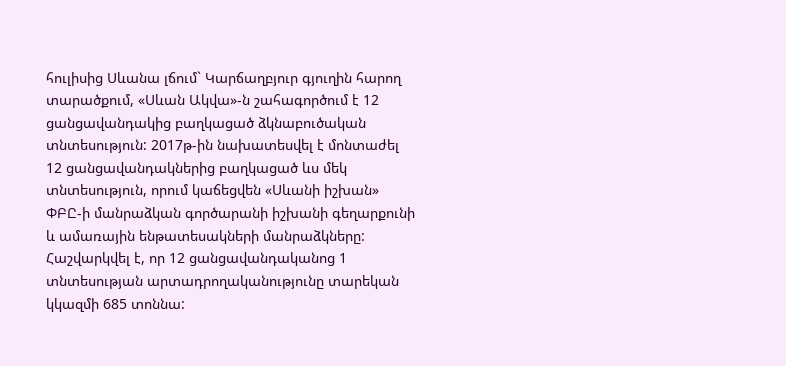հուլիսից Սևանա լճում` Կարճաղբյուր գյուղին հարող տարածքում, «Սևան Ակվա»-ն շահագործում է 12 ցանցավանդակից բաղկացած ձկնաբուծական տնտեսություն: 2017թ-ին նախատեսվել է մոնտաժել 12 ցանցավանդակներից բաղկացած ևս մեկ տնտեսություն, որում կաճեցվեն «Սևանի իշխան» ՓԲԸ-ի մանրաձկան գործարանի իշխանի գեղարքունի և ամառային ենթատեսակների մանրաձկները: Հաշվարկվել է, որ 12 ցանցավանդականոց 1 տնտեսության արտադրողականությունը տարեկան կկազմի 685 տոննա: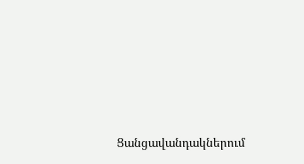Ցանցավանդակներում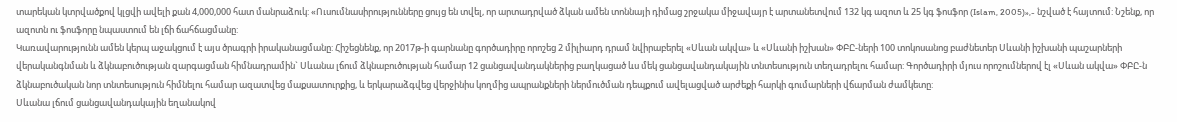տարեկան կտրվածքով կլցվի ավելի քան 4,000,000 հատ մանրաձուկ: «Ուսումնասիրությունները ցույց են տվել, որ արտադրված ձկան ամեն տոննայի դիմաց շրջակա միջավայր է արտանետվում 132 կգ ազոտ և 25 կգ ֆոսֆոր (Islam, 2005)»,- նշված է հայտում: Նշենք, որ ազոտն ու ֆոսֆորը նպաստում են լճի ճահճացմանը:
Կառավարությունն ամեն կերպ աջակցում է այս ծրագրի իրականացմանը: Հիշեցնենք, որ 2017թ-ի գարնանը գործադիրը որոշեց 2 միլիարդ դրամ նվիրաբերել «Սևան ակվա» և «Սևանի իշխան» ՓԲԸ-ների 100 տոկոսանոց բաժնետեր Սևանի իշխանի պաշարների վերականգնման և ձկնաբուծության զարգացման հիմնադրամին` Սևանա լճում ձկնաբուծության համար 12 ցանցավանդակներից բաղկացած ևս մեկ ցանցավանդակային տնտեսություն տեղադրելու համար: Գործադիրի մյուս որոշումներով էլ «Սևան ակվա» ՓԲԸ-ն ձկնաբուծական նոր տնտեսություն հիմնելու համար ազատվեց մաքսատուրքից, և երկարաձգվեց վերջինիս կողմից ապրանքների ներմուծման դեպքում ավելացված արժեքի հարկի գումարների վճարման ժամկետը:
Սևանա լճում ցանցավանդակային եղանակով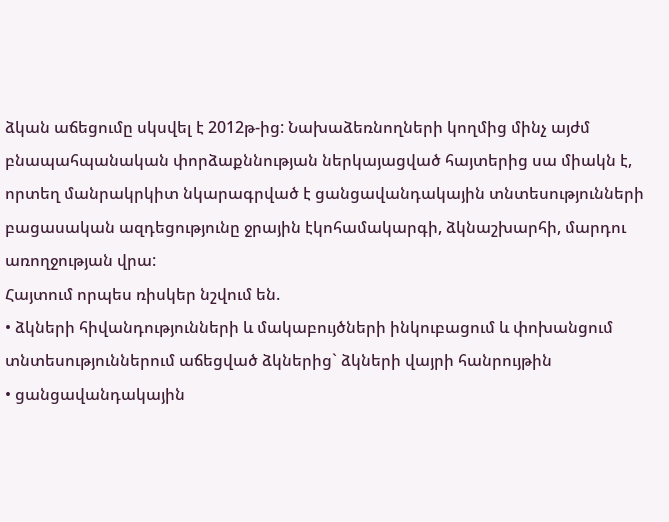ձկան աճեցումը սկսվել է 2012թ-ից: Նախաձեռնողների կողմից մինչ այժմ բնապահպանական փորձաքննության ներկայացված հայտերից սա միակն է, որտեղ մանրակրկիտ նկարագրված է ցանցավանդակային տնտեսությունների բացասական ազդեցությունը ջրային էկոհամակարգի, ձկնաշխարհի, մարդու առողջության վրա:
Հայտում որպես ռիսկեր նշվում են.
• ձկների հիվանդությունների և մակաբույծների ինկուբացում և փոխանցում տնտեսություններում աճեցված ձկներից` ձկների վայրի հանրույթին
• ցանցավանդակային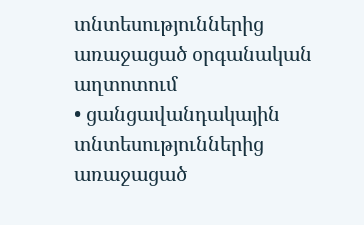տնտեսություններից առաջացած օրգանական աղտոտում
• ցանցավանդակային տնտեսություններից առաջացած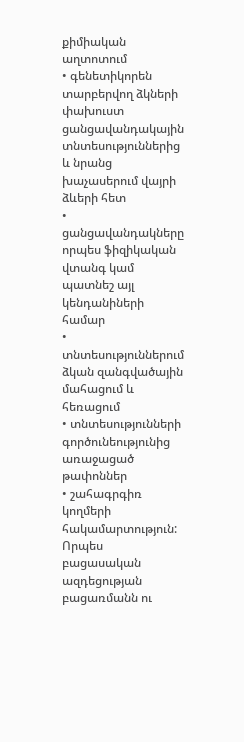քիմիական աղտոտում
• գենետիկորեն տարբերվող ձկների փախուստ ցանցավանդակային տնտեսություններից և նրանց խաչասերում վայրի ձևերի հետ
• ցանցավանդակները որպես ֆիզիկական վտանգ կամ պատնեշ այլ կենդանիների համար
• տնտեսություններում ձկան զանգվածային մահացում և հեռացում
• տնտեսությունների գործունեությունից առաջացած թափոններ
• շահագրգիռ կողմերի հակամարտություն:
Որպես բացասական ազդեցության բացառմանն ու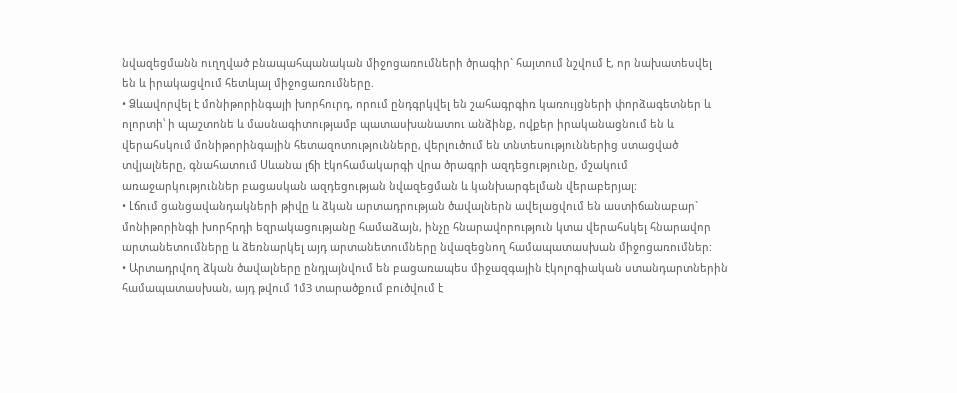նվազեցմանն ուղղված բնապահպանական միջոցառումների ծրագիր` հայտում նշվում է, որ նախատեսվել են և իրակացվում հետևյալ միջոցառումները.
• Ձևավորվել է մոնիթորինգայի խորհուրդ, որում ընդգրկվել են շահագրգիռ կառույցների փորձագետներ և ոլորտի՝ ի պաշտոնե և մասնագիտությամբ պատասխանատու անձինք, ովքեր իրականացնում են և վերահսկում մոնիթորինգային հետազոտությունները, վերլուծում են տնտեսություններից ստացված տվյալները, գնահատում Սևանա լճի էկոհամակարգի վրա ծրագրի ազդեցությունը, մշակում առաջարկություններ բացասկան ազդեցության նվազեցման և կանխարգելման վերաբերյալ:
• Լճում ցանցավանդակների թիվը և ձկան արտադրության ծավալներն ավելացվում են աստիճանաբար` մոնիթորինգի խորհրդի եզրակացությանը համաձայն, ինչը հնարավորություն կտա վերահսկել հնարավոր արտանետումները և ձեռնարկել այդ արտանետումները նվազեցնող համապատասխան միջոցառումներ:
• Արտադրվող ձկան ծավալները ընդլայնվում են բացառապես միջազգային էկոլոգիական ստանդարտներին համապատասխան, այդ թվում 1մ3 տարածքում բուծվում է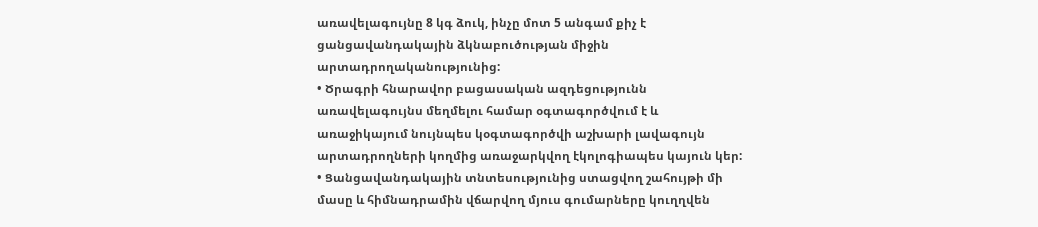առավելագույնը 8 կգ ձուկ, ինչը մոտ 5 անգամ քիչ է ցանցավանդակային ձկնաբուծության միջին արտադրողականությունից:
• Ծրագրի հնարավոր բացասական ազդեցությունն առավելագույնս մեղմելու համար օգտագործվում է և առաջիկայում նույնպես կօգտագործվի աշխարի լավագույն արտադրողների կողմից առաջարկվող էկոլոգիապես կայուն կեր:
• Ցանցավանդակային տնտեսությունից ստացվող շահույթի մի մասը և հիմնադրամին վճարվող մյուս գումարները կուղղվեն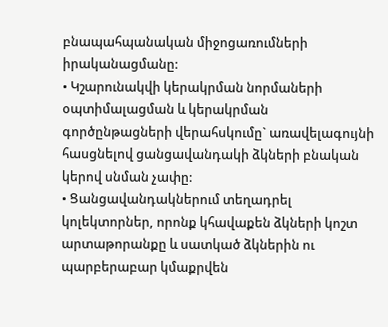բնապահպանական միջոցառումների իրականացմանը:
• Կշարունակվի կերակրման նորմաների օպտիմալացման և կերակրման գործընթացների վերահսկումը` առավելագույնի հասցնելով ցանցավանդակի ձկների բնական կերով սնման չափը:
• Ցանցավանդակներում տեղադրել կոլեկտորներ, որոնք կհավաքեն ձկների կոշտ արտաթորանքը և սատկած ձկներին ու պարբերաբար կմաքրվեն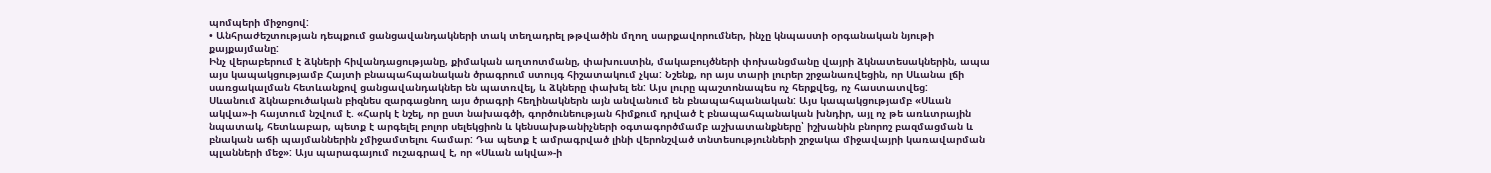պոմպերի միջոցով:
• Անհրաժեշտության դեպքում ցանցավանդակների տակ տեղադրել թթվածին մղող սարքավորումներ, ինչը կնպաստի օրգանական նյութի քայքայմանը:
Ինչ վերաբերում է ձկների հիվանդացությանը, քիմական աղտոտմանը, փախուստին, մակաբույծների փոխանցմանը վայրի ձկնատեսակներին, ապա այս կապակցությամբ Հայտի բնապահպանական ծրագրում ստույգ հիշատակում չկա: Նշենք, որ այս տարի լուրեր շրջանառվեցին, որ Սևանա լճի սառցակալման հետևանքով ցանցավանդակներ են պատռվել, և ձկները փախել են: Այս լուրը պաշտոնապես ոչ հերքվեց, ոչ հաստատվեց:
Սևանում ձկնաբուծական բիզնես զարգացնող այս ծրագրի հեղինակներն այն անվանում են բնապահպանական: Այս կապակցությամբ «Սևան ակվա»-ի հայտում նշվում է. «Հարկ է նշել, որ ըստ նախագծի, գործունեության հիմքում դրված է բնապահպանական խնդիր, այլ ոչ թե առևտրային նպատակ, հետևաբար, պետք է արգելել բոլոր սելեկցիոն և կենսախթանիչների օգտագործմամբ աշխատանքները՝ իշխանին բնորոշ բազմացման և բնական աճի պայմաններին չմիջամտելու համար: Դա պետք է ամրագրված լինի վերոնշված տնտեսությունների շրջակա միջավայրի կառավարման պլանների մեջ»: Այս պարագայում ուշագրավ է, որ «Սևան ակվա»-ի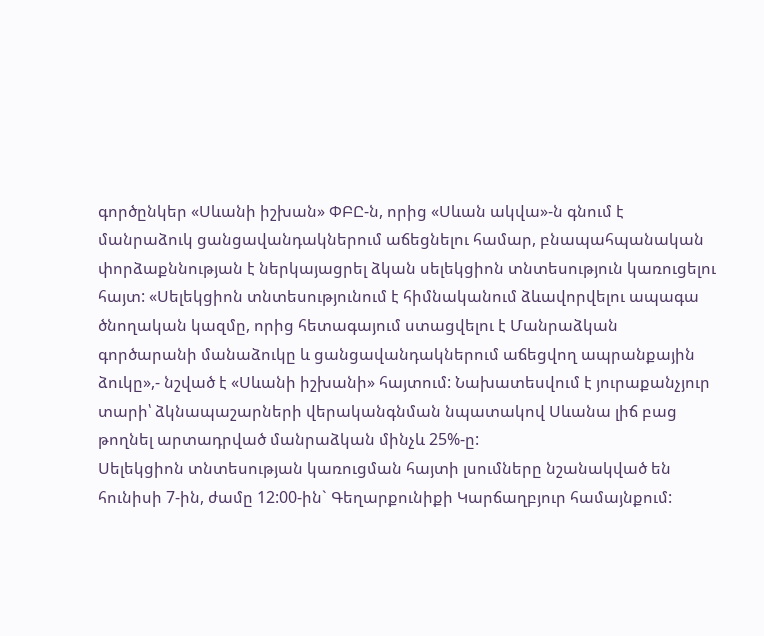գործընկեր «Սևանի իշխան» ՓԲԸ-ն, որից «Սևան ակվա»-ն գնում է մանրաձուկ ցանցավանդակներում աճեցնելու համար, բնապահպանական փորձաքննության է ներկայացրել ձկան սելեկցիոն տնտեսություն կառուցելու հայտ: «Սելեկցիոն տնտեսությունում է հիմնականում ձևավորվելու ապագա ծնողական կազմը, որից հետագայում ստացվելու է Մանրաձկան գործարանի մանաձուկը և ցանցավանդակներում աճեցվող ապրանքային ձուկը»,- նշված է «Սևանի իշխանի» հայտում: Նախատեսվում է յուրաքանչյուր տարի՝ ձկնապաշարների վերականգնման նպատակով Սևանա լիճ բաց թողնել արտադրված մանրաձկան մինչև 25%-ը:
Սելեկցիոն տնտեսության կառուցման հայտի լսումները նշանակված են հունիսի 7-ին, ժամը 12:00-ին` Գեղարքունիքի Կարճաղբյուր համայնքում: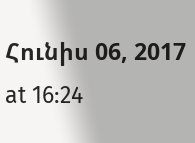Հունիս 06, 2017 at 16:24